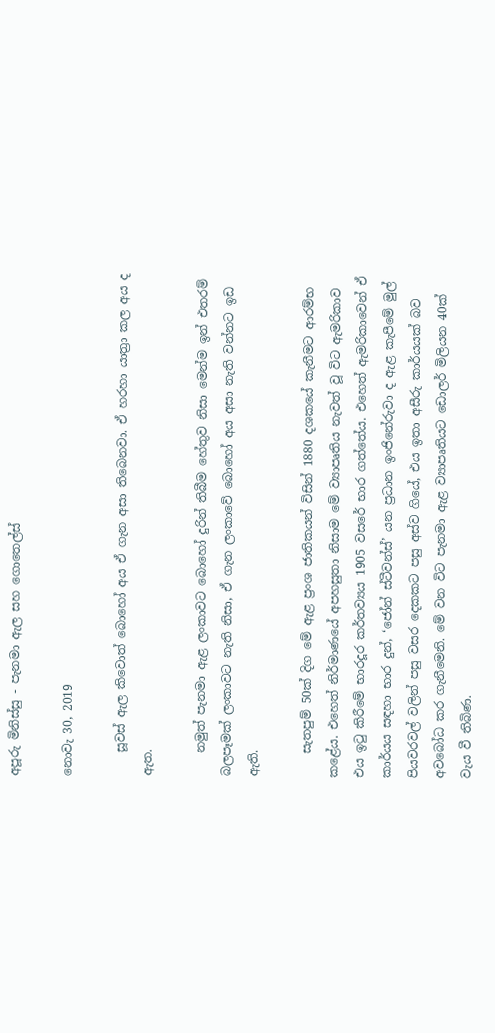අපූරු මිනිස්සු - පැනමා ඇල සහ ගොතෙල්ස්

නොවැ 30, 2019

    සූවස් ඇල කිවොත් බොහෝ අය ඒ ගැන අසා තිබෙනවා. ඒ හරහා යාත්‍රා කල අය ද ඇත.

    නමුත් පැනමා ඇළ ලංකාවට බොහෝ දුරින් තිබීම හේතුව නිසා මෙන්ම ඉන් එතරම් බලපෑමක් ලංකාවට නැති නිසා, ඒ ගැන ලංකාවේ බොහෝ අය අසා නැති වන්නට ඉඩ ඇති.

    සැතපුම් 50ක් දිග මේ ඇළ ප්‍රංශ ජාතිකයන් විසින් 1880 දශකයේ කැනීමට ආරම්භ කළේය. එහෙත් නිර්මාණයේ අපහසුතා නිසාම මේ ව්‍යාපෘතිය නැවත් වූ විට ඇමරිකාව එය ඉටු කිරීමේ භාරදූර කර්තව්‍යය 1905 වසරේ භාර ගත්තේය. එහෙත් ඇමරිකාවෙන් ඒ කාර්යය සඳහා භාර දුන්, ‘ජෝන් ස්ටීවන්ස්’ යන ප්‍රධාන ඉංජිනේරුවා ද ඇළ කැපීමේ මුල් පියවරවල් වලින් පසු වසර දෙකකට පසු අස්ව ගියේ, එය ඉතා අසීරු කාර්යයක් බව අවබෝධ කර ගැනීමෙනි. මේ වන විට පැනමා ඇළ ව්‍යාපෘතියට ඩොලර් මිලියන 40ක් වැය වී තිබිණ.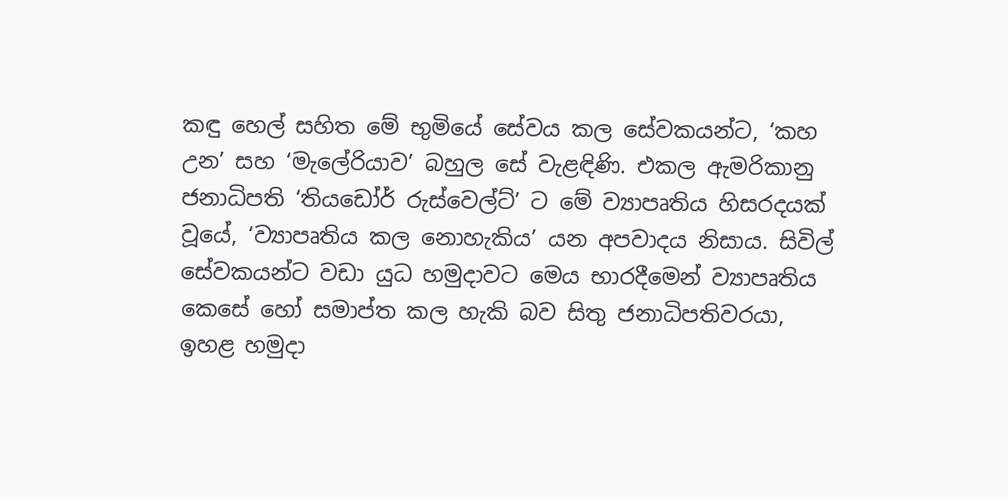කඳු හෙල් සහිත මේ භුමියේ සේවය කල සේවකයන්ට, ‘කහ උන’ සහ ‘මැලේරියාව’ බහුල සේ වැළඳිණි. එකල ඇමරිකානු ජනාධිපති ‘තියඩෝර් රුස්වෙල්ට්’ ට මේ ව්‍යාපෘතිය හිසරදයක් වූයේ, ‘ව්‍යාපෘතිය කල නොහැකිය’ යන අපවාදය නිසාය. සිවිල් සේවකයන්ට වඩා යුධ හමුදාවට මෙය භාරදීමෙන් ව්‍යාපෘතිය කෙසේ හෝ සමාප්ත කල හැකි බව සිතු ජනාධිපතිවරයා, ඉහළ හමුදා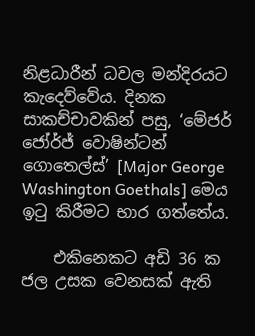නිළධාරීන් ධවල මන්දිරයට කැදෙව්වේය. දිනක සාකච්චාවකින් පසු, ‘මේජර් ජෝර්ජ් වොෂින්ටන් ගොතෙල්ස්’ [Major George Washington Goethals] මෙය ඉටු කිරීමට භාර ගත්තේය.

    එකිනෙකට අඩි 36 ක ජල උසක වෙනසක් ඇති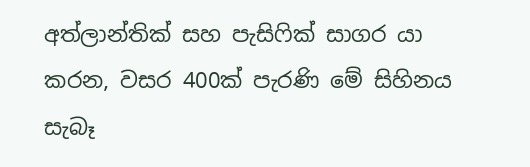අත්ලාන්තික් සහ පැසිෆික් සාගර යා කරන, වසර 400ක් පැරණි මේ සිහිනය සැබෑ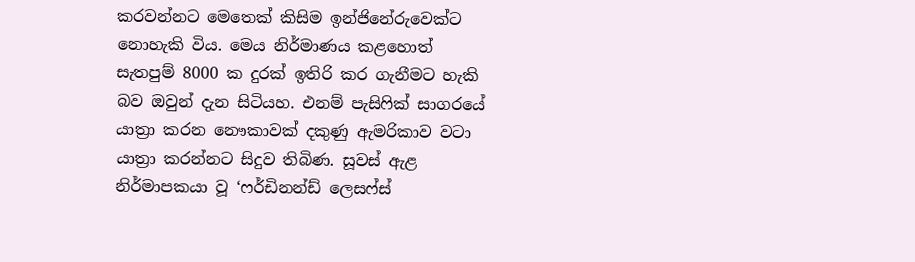කරවන්නට මෙතෙක් කිසිම ඉන්ජිනේරුවෙක්ට නොහැකි විය. මෙය නිර්මාණය කළහොත් සැතපුම් 8000 ක දුරක් ඉතිරි කර ගැනීමට හැකි බව ඔවුන් දැන සිටියහ. එනම් පැසිෆික් සාගරයේ යාත්‍රා කරන නෞකාවක් දකුණු ඇමරිකාව වටා යාත්‍රා කරන්නට සිදුව තිබිණ. සූවස් ඇළ නිර්මාපකයා වූ ‘ෆර්ඩිනන්ඩ් ලෙසෆ්ස්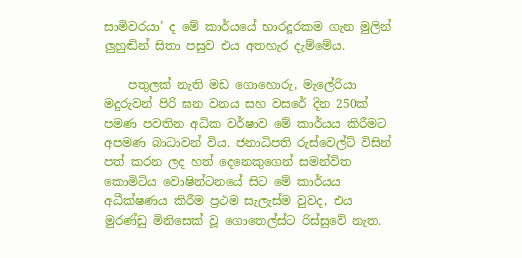සාමිවරයා’ ද මේ කාර්යයේ භාරදූරකම ගැන මුලින් ලුහුඬින් සිතා පසුව එය අතහැර දැම්මේය.

    පතුලක් නැති මඩ ගොහොරු, මැලේරියා මදුරුවන් පිරි ඝන වනය සහ වසරේ දින 250ක් පමණ පවතින අධික වර්ෂාව මේ කාර්යය කිරීමට අපමණ බාධාවන් විය. ජනාධිපති රුස්වෙල්ට් විසින් පත් කරන ලද හත් දෙනෙකුගෙන් සමන්විත කොමිටිය වොෂින්ටනයේ සිට මේ කාර්යය අධීක්ෂණය කිරීම ප්‍රථම සැලැස්ම වුවද, එය මුරණ්ඩු මිනිසෙක් වූ ගොතෙල්ස්ට රිස්සුවේ නැත.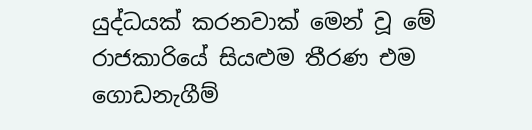යුද්ධයක් කරනවාක් මෙන් වූ මේ රාජකාරියේ සියළුම තීරණ එම ගොඩනැගීම්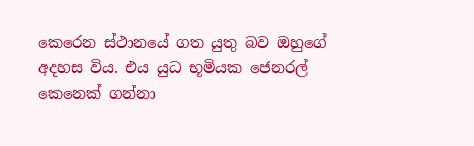කෙරෙන ස්ථානයේ ගත යුතු බව ඔහුගේ අදහස විය. එය යුධ භූමියක ජෙනරල් කෙනෙක් ගන්නා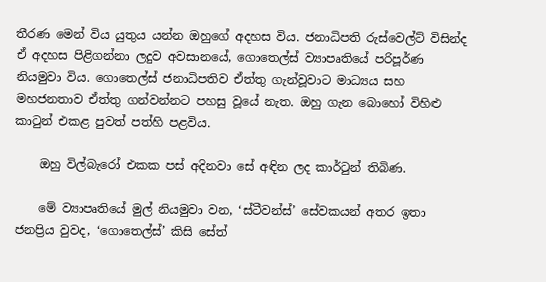තීරණ මෙන් විය යුතුය යන්න ඔහුගේ අදහස විය. ජනාධිපති රුස්වෙල්ට් විසින්ද ඒ අදහස පිළිගන්නා ලදුව අවසානයේ, ගොතෙල්ස් ව්‍යාපෘතියේ පරිපූර්ණ නියමුවා විය. ගොතෙල්ස් ජනාධිපතිව ඒත්තු ගැන්වූවාට මාධ්‍යය සහ මහජනතාව ඒත්තු ගන්වන්නට පහසු වූයේ නැත. ඔහු ගැන බොහෝ විහිළු කාටුන් එකළ පුවත් පත්හි පළවිය.

    ඔහු විල්බැරෝ එකක පස් අදිනවා සේ අඳින ලද කාර්ටුන් තිබිණ.

    මේ ව්‍යාපෘතියේ මුල් නියමුවා වන, ‘ස්ටීවන්ස්’ සේවකයන් අතර ඉතා ජනප්‍රිය වුවද, ‘ගොතෙල්ස්’ කිසි සේත්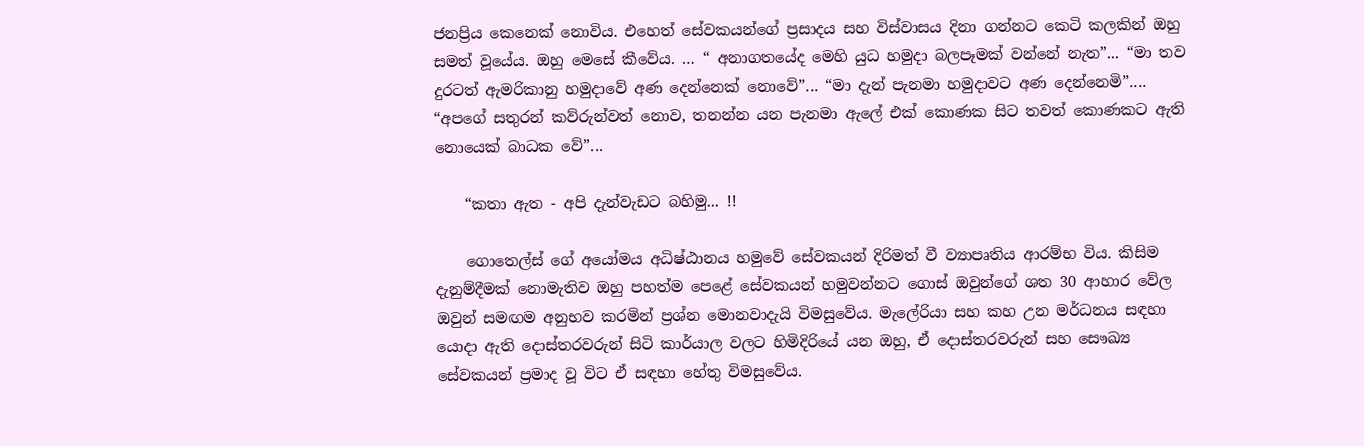ජනප්‍රිය කෙනෙක් නොවිය. එහෙත් සේවකයන්ගේ ප්‍රසාදය සහ විස්වාසය දිනා ගන්නට කෙටි කලකින් ඔහු සමත් වූයේය. ඔහු මෙසේ කීවේය. … “ අනාගතයේද මෙහි යුධ හමුදා බලපෑමක් වන්නේ නැත”... “මා තව දුරටත් ඇමරිකානු හමුදාවේ අණ දෙන්නෙක් නොවේ”... “මා දැන් පැනමා හමුදාවට අණ දෙන්නෙමි”.... “අපගේ සතුරන් කව්රුන්වත් නොව, තනන්න යන පැනමා ඇලේ එක් කොණක සිට තවත් කොණකට ඇති නොයෙක් බාධක වේ”...

    “කතා ඇත - අපි දැන්වැඩට බහිමු... !!

    ගොතෙල්ස් ගේ අයෝමය අධිෂ්ඨානය හමුවේ සේවකයන් දිරිමත් වී ව්‍යාපෘතිය ආරම්භ විය. කිසිම දැනුම්දීමක් නොමැතිව ඔහු පහත්ම පෙළේ සේවකයන් හමුවන්නට ගොස් ඔවුන්ගේ ශත 30 ආහාර වේල ඔවුන් සමඟම අනුභව කරමින් ප්‍රශ්න මොනවාදැයි විමසුවේය. මැලේරියා සහ කහ උන මර්ධනය සඳහා යොදා ඇති දොස්තරවරුන් සිටි කාර්යාල වලට හිමිදිරියේ යන ඔහු, ඒ දොස්තරවරුන් සහ සෞඛ්‍ය සේවකයන් ප්‍රමාද වූ විට ඒ සඳහා හේතු විමසුවේය.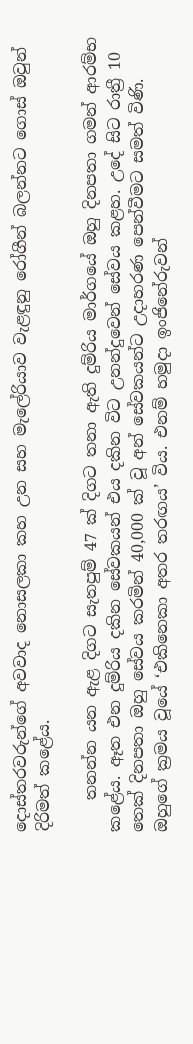දොස්තරවරුන්ගේ අවවාද නොසලකා කහ උන සහ මැලේරියාව වැළඳුනු රෝගීන් බලන්නට ගොස් ඔවුන් දිරිමත් කළේය.

    තනන්න යන ඇළ දිගට සැතපුම් 47 ක් දිගට තනා ඇති දුම්රිය මාර්ගයේ ඔහු දිනපතා ගමන් ආරම්භ කළේය. ඈත එන දුම්රිය දකින සේවකයන් එය දකින විට උනන්දුවෙන් සේවය කළහ. උදේ සිට රාත්‍රී 10 තෙක් දිනපතා ඔහු සේවය කරමින් 40,000 ක් වූ අන් සේවකයන්ට උදාහරණ පෙන්වීමට සමත් විණි. ඔහුගේ ක්‍රමය වූයේ ‘එකිනෙකා අතර තරඟය’ විය. එනම් හමුදා ඉංජිනේරුවන්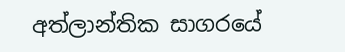අත්ලාන්තික සාගරයේ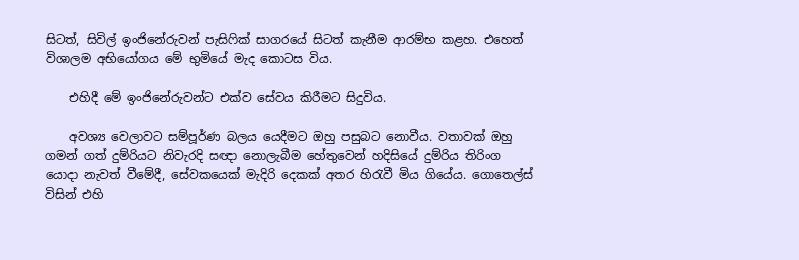සිටත්, සිවිල් ඉංජිනේරුවන් පැසිෆික් සාගරයේ සිටත් කැනීම ආරම්භ කළහ. එහෙත් විශාලම අභියෝගය මේ භුමියේ මැද කොටස විය.

    එහිදී මේ ඉංජිනේරුවන්ට එක්ව සේවය කිරීමට සිදුවිය.

    අවශ්‍ය වෙලාවට සම්පූර්ණ බලය යෙදීමට ඔහු පසුබට නොවීය. වතාවක් ඔහු ගමන් ගත් දුම්රියට නිවැරදි සඥා නොලැබීම හේතුවෙන් හදිසියේ දුම්රිය තිරිංග යොදා නැවත් වීමේදී, සේවකයෙක් මැදිරි දෙකක් අතර හිරැවී මිය ගියේය. ගොතෙල්ස් විසින් එහි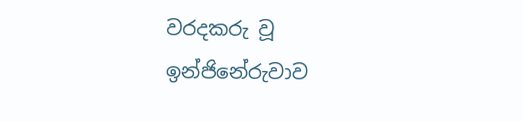වරදකරු වූ ඉන්ජිනේරුවාව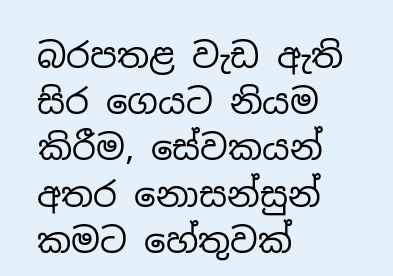බරපතළ වැඩ ඇති සිර ගෙයට නියම කිරීම, සේවකයන් අතර නොසන්සුන් කමට හේතුවක්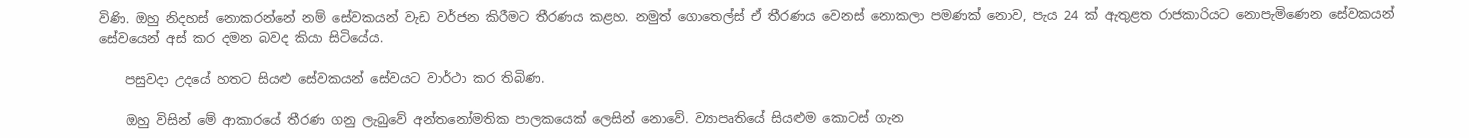විණි. ඔහු නිදහස් නොකරන්නේ නම් සේවකයන් වැඩ වර්ජන කිරීමට තීරණය කළහ. නමුත් ගොතෙල්ස් ඒ තීරණය වෙනස් නොකලා පමණක් නොව, පැය 24 ක් ඇතුළත රාජකාරියට නොපැමිණෙන සේවකයන් සේවයෙන් අස් කර දමන බවද කියා සිටියේය.

    පසුවදා උදයේ හතට සියළු සේවකයන් සේවයට වාර්ථා කර තිබිණ.

    ඔහු විසින් මේ ආකාරයේ තීරණ ගනු ලැබුවේ අන්තනෝමතික පාලකයෙක් ලෙසින් නොවේ. ව්‍යාපෘතියේ සියළුම කොටස් ගැන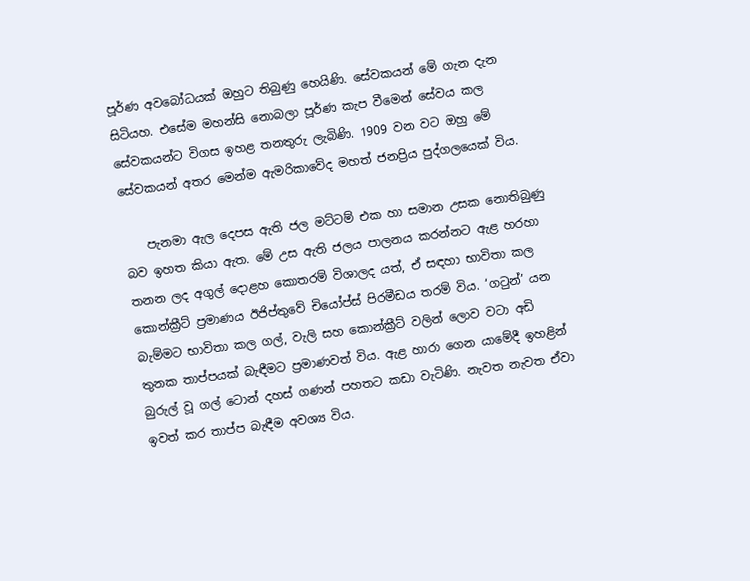පූර්ණ අවබෝධයක් ඔහුට තිබුණු හෙයිණි. සේවකයන් මේ ගැන දැන සිටියහ. එසේම මහන්සි නොබලා පූර්ණ කැප වීමෙන් සේවය කල සේවකයන්ට විගස ඉහළ තනතුරු ලැබිණි. 1909 වන වට ඔහු මේ සේවකයන් අතර මෙන්ම ඇමරිකාවේද මහත් ජනප්‍රිය පුද්ගලයෙක් විය.

    පැනමා ඇල දෙපස ඇති ජල මට්ටම් එක හා සමාන උසක නොතිබුණු බව ඉහත කියා ඇත. මේ උස ඇති ජලය පාලනය කරන්නට ඇළ හරහා තනන ලද අගුල් දොළහ කොතරම් විශාලද යත්, ඒ සඳහා භාවිතා කල කොන්ක්‍රීට් ප්‍රමාණය ඊජිප්තුවේ චියෝප්ස් පිරමීඩය තරම් විය. ‘ගටුන්’ යන බැම්මට භාවිතා කල ගල්, වැලි සහ කොන්ක්‍රීට් වලින් ලොව වටා අඩි තුනක තාප්පයක් බැඳීමට ප්‍රමාණවත් විය. ඇළ හාරා ගෙන යාමේදී ඉහළින් බුරුල් වූ ගල් ටොන් දහස් ගණන් පහතට කඩා වැටිණි. නැවත නැවත ඒවා ඉවත් කර තාප්ප බැඳීම අවශ්‍ය විය.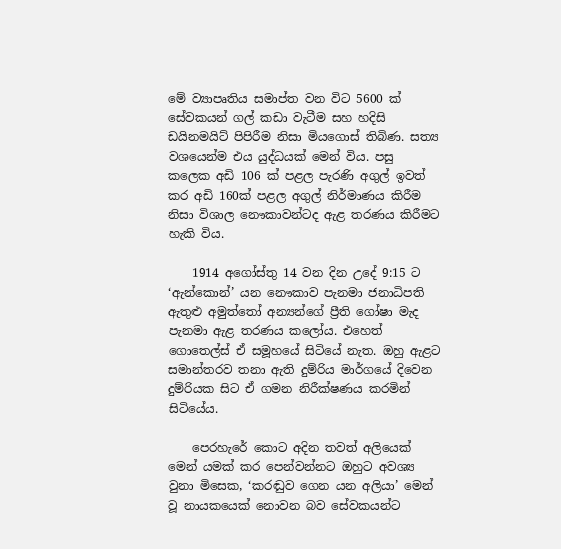මේ ව්‍යාපෘතිය සමාප්ත වන විට 5600 ක් සේවකයන් ගල් කඩා වැටීම සහ හදිසි ඩයිනමයිට් පිපිරීම නිසා මියගොස් තිබිණ. සත්‍ය වශයෙන්ම එය යුද්ධයක් මෙන් විය. පසු කලෙක අඩි 106 ක් පළල පැරණි අගුල් ඉවත් කර අඩි 160ක් පළල අගුල් නිර්මාණය කිරීම නිසා විශාල නෞකාවන්ටද ඇළ තරණය කිරීමට හැකි විය.

    1914 අගෝස්තු 14 වන දින උදේ 9:15 ට ‘ඇන්කොන්’ යන නෞකාව පැනමා ජනාධිපති ඇතුළු අමුත්තෝ අන්‍යන්ගේ ප්‍රීති ගෝෂා මැද පැනමා ඇළ තරණය කලෝය. එහෙත් ගොතෙල්ස් ඒ සමූහයේ සිටියේ නැත. ඔහු ඇළට සමාන්තරව තනා ඇති දුම්රිය මාර්ගයේ දිවෙන දුම්රියක සිට ඒ ගමන නිරීක්ෂණය කරමින් සිටියේය.

    පෙරහැරේ කොට අදින තවත් අලියෙක් මෙන් යමක් කර පෙන්වන්නට ඔහුට අවශ්‍ය වුනා මිසෙක, ‘කරඬුව ගෙන යන අලියා’ මෙන් වූ නායකයෙක් නොවන බව සේවකයන්ට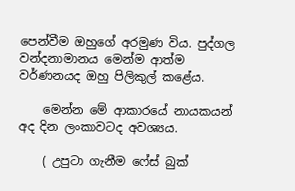පෙන්වීම ඔහුගේ අරමුණ විය. පුද්ගල වන්දනාමානය මෙන්ම ආත්ම වර්ණනයද ඔහු පිලිකුල් කළේය.

    මෙන්න මේ ආකාරයේ නායකයන් අද දින ලංකාවටද අවශ්‍යය.

    ( උපුටා ගැනීම ෆේස් බුක්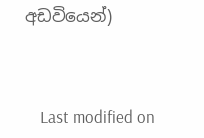අඩවියෙන්)



    Last modified on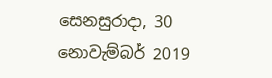සෙනසුරාදා, 30 නොවැම්බර් 2019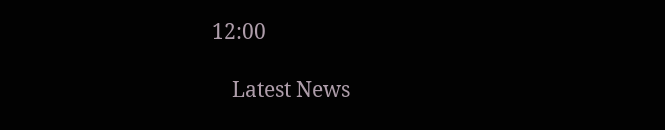12:00

    Latest News